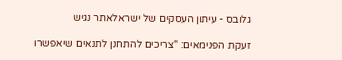גלובס - עיתון העסקים של ישראלאתר נגיש

זעקת הפנימאים: "צריכים להתחנן לתנאים שיאפשרו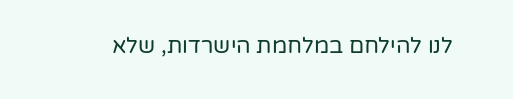לנו להילחם במלחמת הישרדות, שלא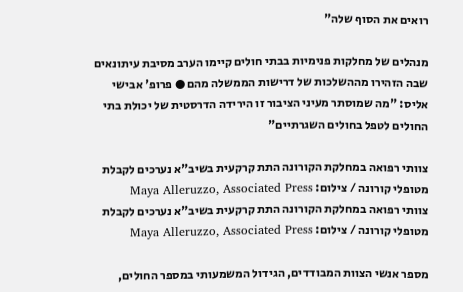רואים את הסוף שלה"

מנהלים של מחלקות פנימיות בבתי חולים קיימו הערב מסיבת עיתונאים שבה הזהירו מההשלכות של דרישות הממשלה מהם ● פרופ' אבישי אליס: "מה שמוסתר מעיני הציבור זו הירידה הדרסטית של יכולת בתי החולים לטפל בחולים השגרתיים"

צוותי רפואה במחלקת הקורונה התת קרקעית בשיב"א נערכים לקבלת מטופלי קורונה / צילום: Maya Alleruzzo, Associated Press
צוותי רפואה במחלקת הקורונה התת קרקעית בשיב"א נערכים לקבלת מטופלי קורונה / צילום: Maya Alleruzzo, Associated Press

מספר אנשי הצוות המבודדים, הגידול המשמעותי במספר החולים,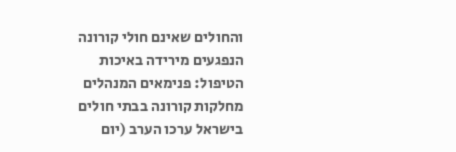והחולים שאינם חולי קורונה הנפגעים מירידה באיכות הטיפול: פנימאים המנהלים מחלקות קורונה בבתי חולים בישראל ערכו הערב (יום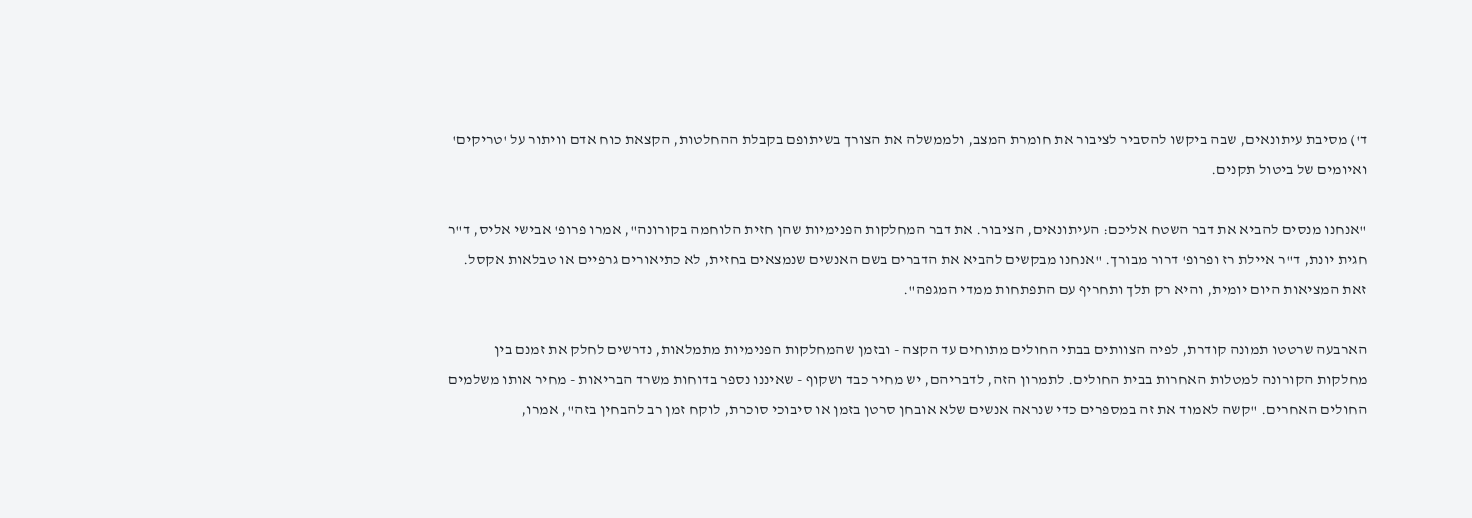ד') מסיבת עיתונאים, שבה ביקשו להסביר לציבור את חומרת המצב, ולממשלה את הצורך בשיתופם בקבלת ההחלטות, הקצאת כוח אדם וויתור על 'טריקים' ואיומים של ביטול תקנים.

"אנחנו מנסים להביא את דבר השטח אליכם: העיתונאים, הציבור. את דבר המחלקות הפנימיות שהן חזית הלוחמה בקורונה", אמרו פרופ' אבישי אליס, ד"ר חגית יונת, ד"ר איילת רז ופרופ' דרור מבורך. "אנחנו מבקשים להביא את הדברים בשם האנשים שנמצאים בחזית, לא כתיאורים גרפיים או טבלאות אקסל. זאת המציאות היום יומית, והיא רק תלך ותחריף עם התפתחות ממדי המגפה".

הארבעה שרטטו תמונה קודרת, לפיה הצוותים בבתי החולים מתוחים עד הקצה - ובזמן שהמחלקות הפנימיות מתמלאות, נדרשים לחלק את זמנם בין מחלקות הקורונה למטלות האחרות בבית החולים. לתמרון הזה, לדבריהם, יש מחיר כבד ושקוף - שאיננו נספר בדוחות משרד הבריאות - מחיר אותו משלמים החולים האחרים. "קשה לאמוד את זה במספרים כדי שנראה אנשים שלא אובחן סרטן בזמן או סיבוכי סוכרת, לוקח זמן רב להבחין בזה", אמרו,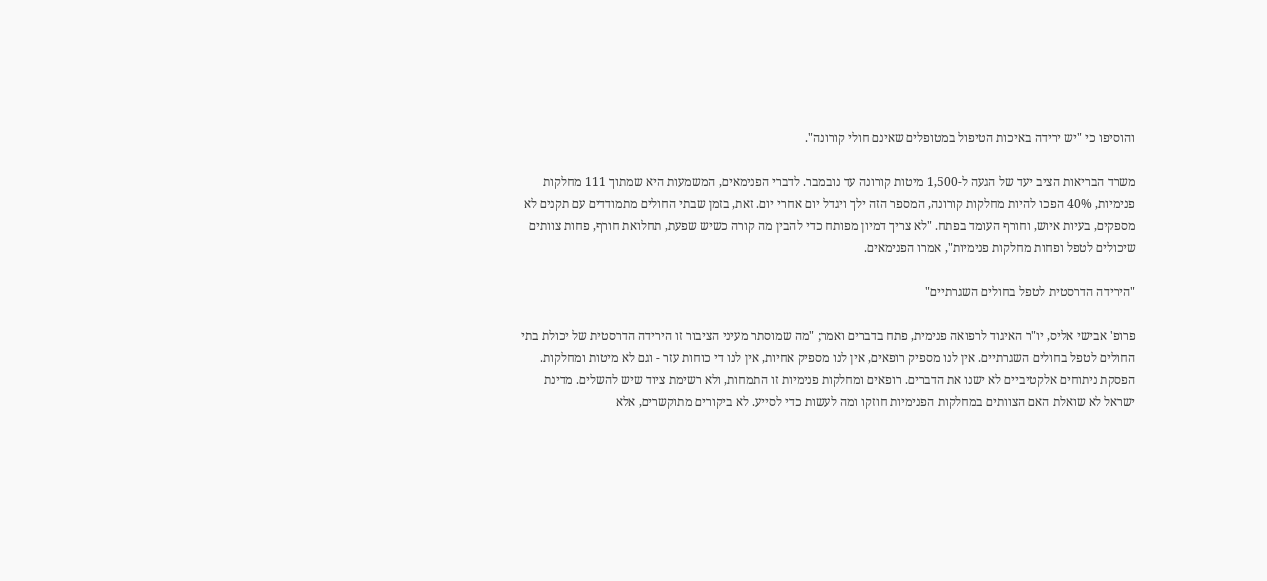והוסיפו כי "יש ירידה באיכות הטיפול במטופלים שאינם חולי קורונה".

משרד הבריאות הציב יעד של הגעה ל-1,500 מיטות קורונה עד נובמבר. לדברי הפנימאים, המשמעות היא שמתוך 111 מחלקות פנימיות, 40% הפכו להיות מחלקות קורונה, המספר הזה ילך ויגדל יום אחרי יום. זאת, בזמן שבתי החולים מתמודדים עם תקנים לא מספקים, בעיות איוש, וחורף העומד בפתח. "לא צריך דמיון מפותח כדי להבין מה קורה כשיש שפעת, תחלואת חורף, פחות צוותים שיכולים לטפל ופחות מחלקות פנימיות", אמרו הפנימאים.

"הירידה הדרסטית לטפל בחולים השגרתיים"

פרופ' אבישי אליס, יו"ר האיגוד לרפואה פנימית, פתח בדברים ואמר; "מה שמוסתר מעיני הציבור זו הירידה הדרסטית של יכולת בתי החולים לטפל בחולים השגרתיים. אין לנו מספיק רופאים, אין לנו מספיק אחיות, אין לנו די כוחות עזר - וגם לא מיטות ומחלקות. הפסקת ניתוחים אלקטיביים לא ישנו את הדברים. רופאים ומחלקות פנימיות זו התמחות, ולא רשימת ציוד שיש להשלים. מדינת ישראל לא שואלת האם הצוותים במחלקות הפנימיות חוזקו ומה לעשות כדי לסייע. לא ביקורים מתוקשרים, אלא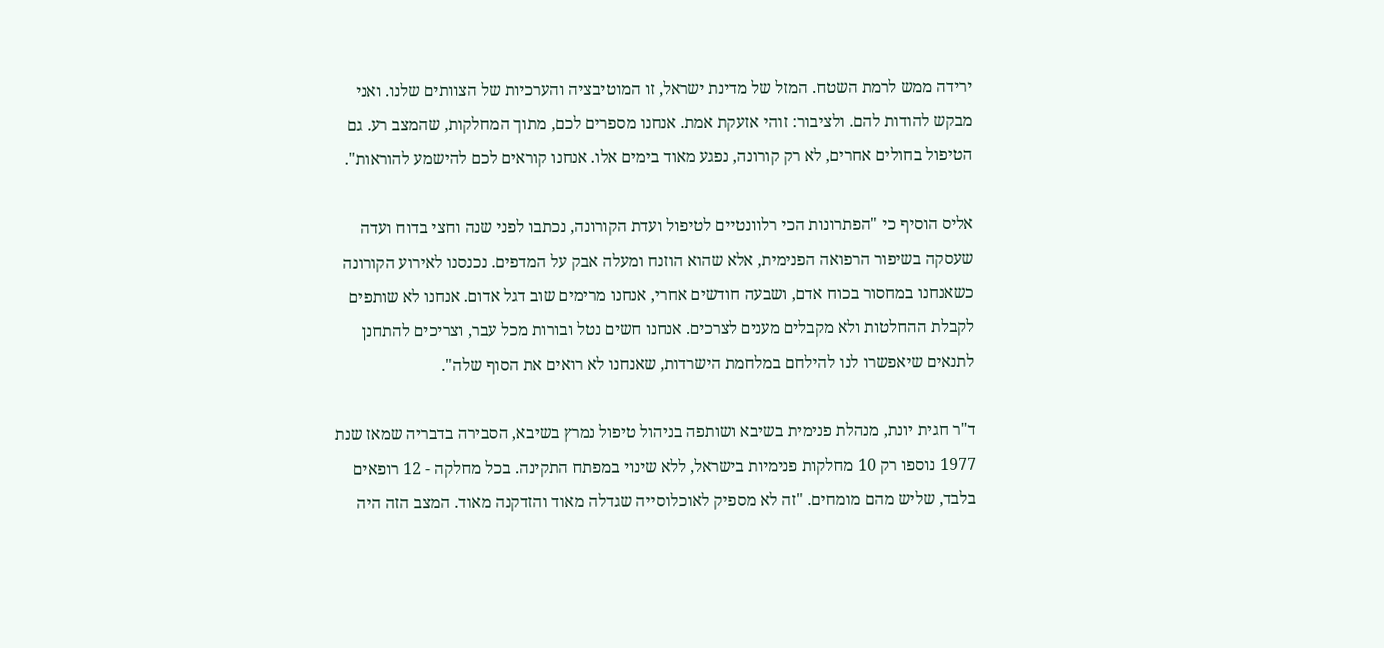ירידה ממש לרמת השטח. המזל של מדינת ישראל, זו המוטיבציה והערכיות של הצוותים שלנו. ואני מבקש להודות להם. ולציבור: זוהי אזעקת אמת. אנחנו מספרים לכם, מתוך המחלקות, שהמצב רע. גם הטיפול בחולים אחרים, לא רק קורונה, נפגע מאוד בימים אלו. אנחנו קוראים לכם להישמע להוראות".

אליס הוסיף כי "הפתרונות הכי רלוונטיים לטיפול ועדת הקורונה, נכתבו לפני שנה וחצי בדוח ועדה שעסקה בשיפור הרפואה הפנימית, אלא שהוא הוזנח ומעלה אבק על המדפים. נכנסנו לאירוע הקורונה כשאנחנו במחסור בכוח אדם, ושבעה חודשים אחרי, אנחנו מרימים שוב דגל אדום. אנחנו לא שותפים לקבלת ההחלטות ולא מקבלים מענים לצרכים. אנחנו חשים נטל ובורות מכל עבר, וצריכים להתחנן לתנאים שיאפשרו לנו להילחם במלחמת הישרדות, שאנחנו לא רואים את הסוף שלה".

ד"ר חגית יונת, מנהלת פנימית בשיבא ושותפה בניהול טיפול נמרץ בשיבא, הסבירה בדבריה שמאז שנת 1977 נוספו רק 10 מחלקות פנימיות בישראל, ללא שינוי במפתח התקינה. בכל מחלקה - 12 רופאים בלבד, שליש מהם מומחים. "זה לא מספיק לאוכלוסייה שגדלה מאוד והזדקנה מאוד. המצב הזה היה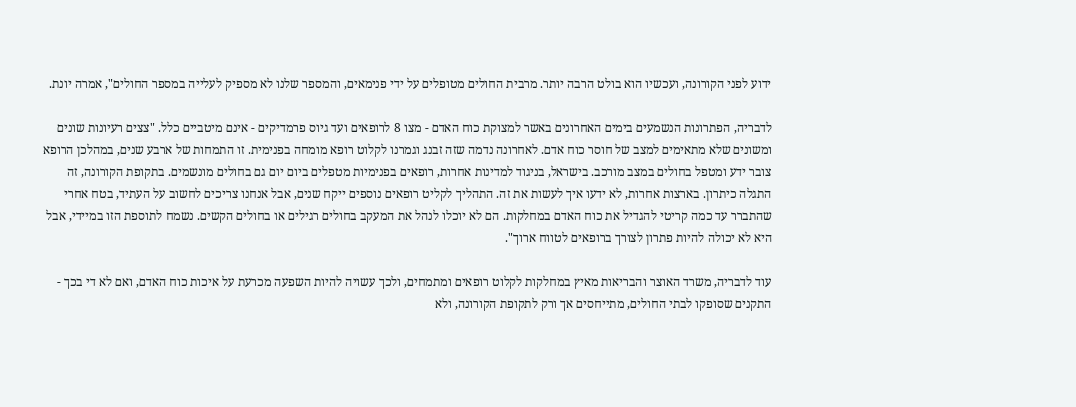ידוע לפני הקורונה, ועכשיו הוא בולט הרבה יותר. מרבית החולים מטופלים על ידי פנימאים, והמספר שלנו לא מספיק לעלייה במספר החולים", אמרה יונת.

לדבריה, הפתרונות הנשמעים בימים האחרונים באשר למצוקת כוח האדם - מצו 8 לרופאים ועד גיוס פרמדיקים - אינם מיטביים כלל. "צצים רעיונות שונים ומשונים שלא מתאימים למצב של חוסר כוח אדם. לאחרונה נדמה שזה זבנג וגמרנו לקלוט רופא מומחה בפנימית. זו התמחות של ארבע שנים, במהלכן הרופא צובר ידע ומטפל בחולים במצב מורכב. בישראל, בניגוד למדינות אחרות, רופאים בפנימיות מטפלים ביום יום גם בחולים מונשמים. בתקופת הקורונה, זה התגלה כיתרון. בארצות אחרות, לא ידעו איך לעשות את זה. התהליך לקליט רופאים נוספים ייקח שנים, אבל אנחנו צריכים לחשוב על העתיד, בטח אחרי שהתברר עד כמה קריטי להגדיל את כוח האדם במחלקות. הם לא יוכלו לנהל את המעקב בחולים רגילים או בחולים הקשים. נשמח לתוספת הזו במיידי, אבל היא לא יכולה להיות פתרון לצורך ברופאים לטווח ארוך".

עוד לדבריה, משרד האוצר והבריאות מאיץ במחלקות לקלוט רופאים ומתמחים, ולכך עשויה להיות השפעה מכרעת על איכות כוח האדם, ואם לא די בכך - התקנים שסופקו לבתי החולים, מתייחסים אך ורק לתקופת הקורונה, ולא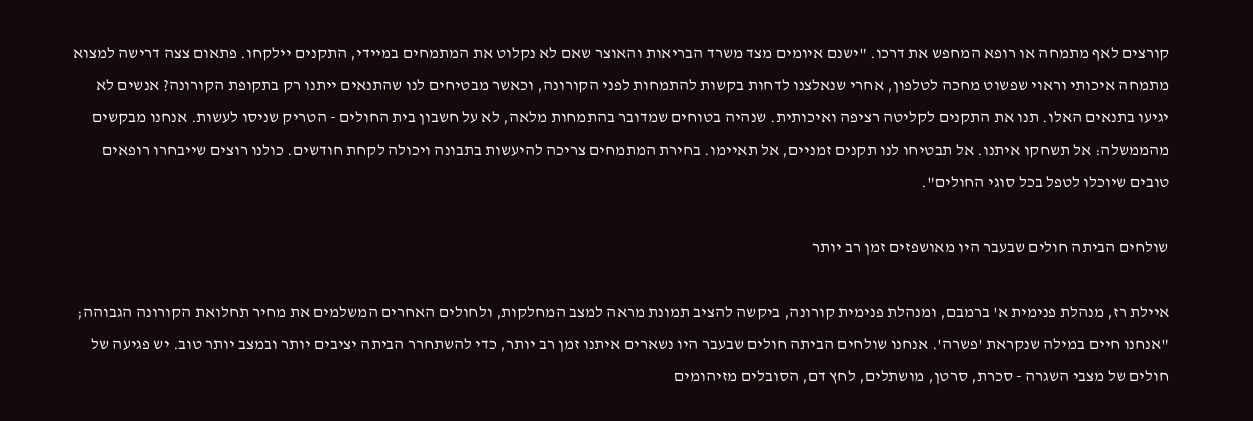קורצים לאף מתמחה או רופא המחפש את דרכו. "ישנם איומים מצד משרד הבריאות והאוצר שאם לא נקלוט את המתמחים במיידי, התקנים יילקחו. פתאום צצה דרישה למצוא מתמחה איכותי וראוי שפשוט מחכה לטלפון, אחרי שנאלצנו לדחות בקשות להתמחות לפני הקורונה, וכאשר מבטיחים לנו שהתנאים ייתנו רק בתקופת הקורונה? אנשים לא יגיעו בתנאים האלו. תנו את התקנים לקליטה רציפה ואיכותית. שנהיה בטוחים שמדובר בהתמחות מלאה, לא על חשבון בית החולים - הטריק שניסו לעשות. אנחנו מבקשים מהממשלה: אל תשחקו איתנו. אל תבטיחו לנו תקנים זמניים, אל תאיימו. בחירת המתמחים צריכה להיעשות בתבונה ויכולה לקחת חודשים. כולנו רוצים שייבחרו רופאים טובים שיוכלו לטפל בכל סוגי החולים".

שולחים הביתה חולים שבעבר היו מאושפזים זמן רב יותר

איילת רז, מנהלת פנימית א' ברמבם, ומנהלת פנימית קורונה, ביקשה להציב תמונת מראה למצב המחלקות, ולחולים האחרים המשלמים את מחיר תחלואת הקורונה הגבוהה; "אנחנו חיים במילה שנקראת 'פשרה'. אנחנו שולחים הביתה חולים שבעבר היו נשארים איתנו זמן רב יותר, כדי להשתחרר הביתה יציבים יותר ובמצב יותר טוב. יש פגיעה של חולים של מצבי השגרה - סכרת, סרטן, מושתלים, לחץ דם, הסובלים מזיהומים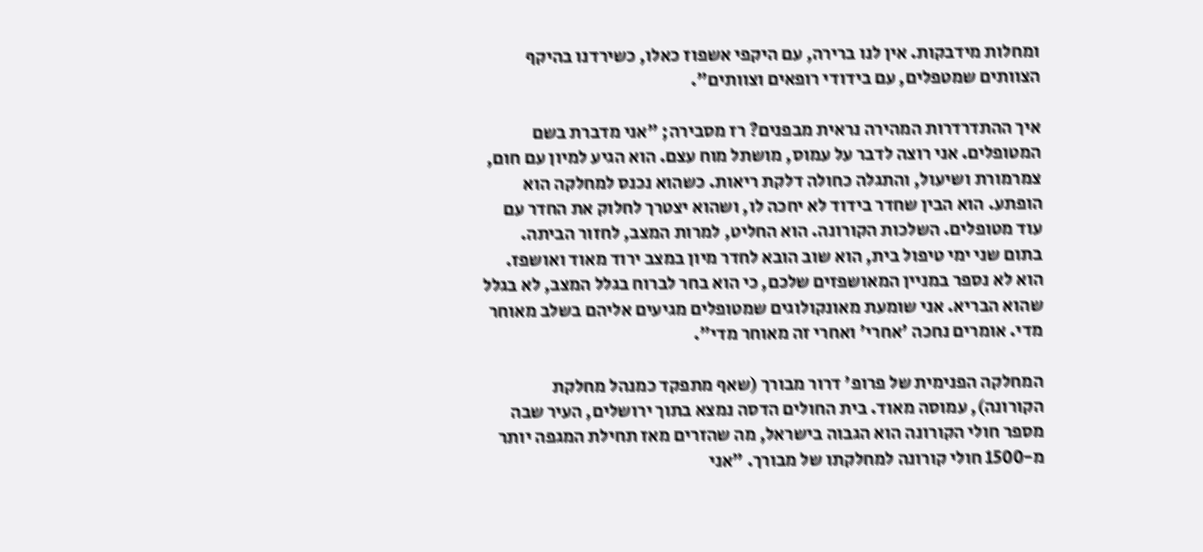ומחלות מידבקות. אין לנו ברירה, עם היקפי אשפוז כאלו, כשירדנו בהיקף הצוותים שמטפלים, עם בידודי רופאים וצוותים".

איך ההתדרדרות המהירה נראית מבפנים? רז מסבירה; "אני מדברת בשם המטופלים. אני רוצה לדבר על עמוס, מושתל מוח עצם. הוא הגיע למיון עם חום, צמרמורת ושיעול, והתגלה כחולה דלקת ריאות. כשהוא נכנס למחלקה הוא הופתע. הוא הבין שחדר בידוד לא יחכה לו, ושהוא יצטרך לחלוק את החדר עם עוד מטופלים. השלכות הקורונה. הוא החליט, למרות המצב, לחזור הביתה. בתום שני ימי טיפול בית, הוא שוב הובא לחדר מיון במצב ירוד מאוד ואושפז. הוא לא נספר במניין המאושפזים שלכם, כי הוא בחר לברוח בגלל המצב, לא בגלל שהוא הבריא. אני שומעת מאונקולוגים שמטופלים מגיעים אליהם בשלב מאוחר מדי. אומרים נחכה 'אחרי' ואחרי זה מאוחר מדי".

המחלקה הפנימית של פרופ' דרור מבורך (שאף מתפקד כמנהל מחלקת הקורונה), עמוסה מאוד. בית החולים הדסה נמצא בתוך ירושלים, העיר שבה מספר חולי הקורונה הוא הגבוה בישראל, מה שהזרים מאז תחילת המגפה יותר מ-1500 חולי קורונה למחלקתו של מבורך. "אני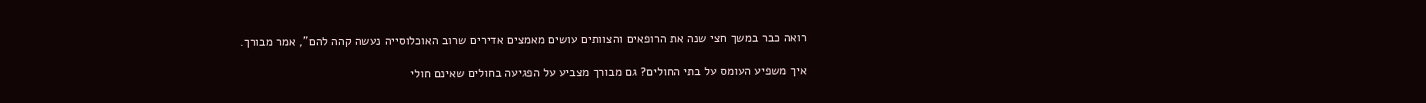רואה כבר במשך חצי שנה את הרופאים והצוותים עושים מאמצים אדירים שרוב האוכלוסייה נעשה קהה להם", אמר מבורך.

איך משפיע העומס על בתי החולים? גם מבורך מצביע על הפגיעה בחולים שאינם חולי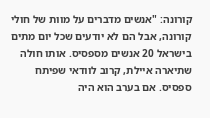קורונה: "אנשים מדברים על מוות של חולי קורונה, אבל הם לא יודעים שכל יום מתים בישראל 20 אנשים מספסיס. אותו חולה שתיארה איילת, קרוב לוודאי שפיתח ספסיס. אם בערב הוא היה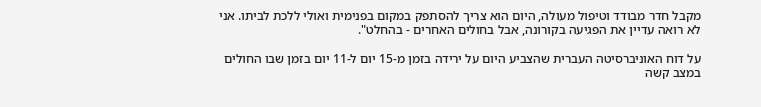מקבל חדר מבודד וטיפול מעולה, היום הוא צריך להסתפק במקום בפנימית ואולי ללכת לביתו. אני לא רואה עדיין את הפגיעה בקורונה, אבל בחולים האחרים - בהחלט".

על דוח האוניברסיטה העברית שהצביע היום על ירידה בזמן מ-15 יום ל-11 יום בזמן שבו החולים במצב קשה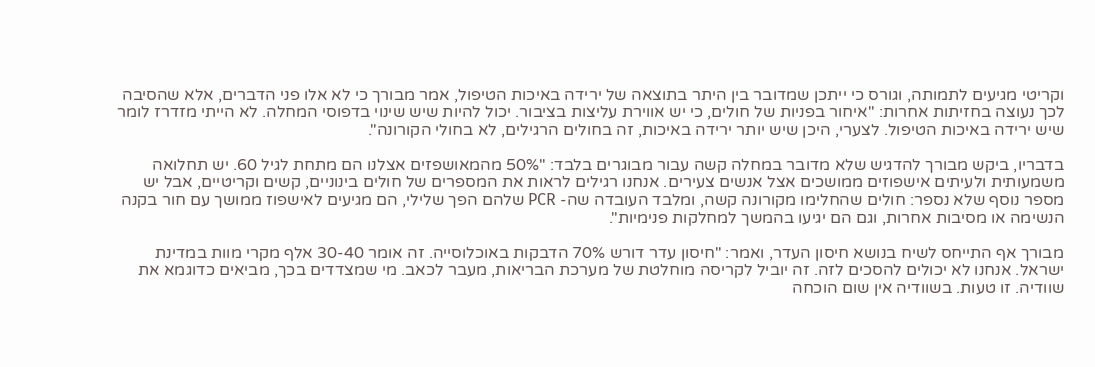וקריטי מגיעים לתמותה, וגורס כי ייתכן שמדובר בין היתר בתוצאה של ירידה באיכות הטיפול, אמר מבורך כי לא אלו פני הדברים, אלא שהסיבה לכך נעוצה בחזיתות אחרות: "איחור בפניות של חולים, כי יש אווירת עליצות בציבור. יכול להיות שיש שינוי בדפוסי המחלה. לא הייתי מזדרז לומר שיש ירידה באיכות הטיפול. לצערי, היכן שיש יותר ירידה באיכות, זה בחולים הרגילים, לא בחולי הקורונה".

בדבריו, ביקש מבורך להדגיש שלא מדובר במחלה קשה עבור מבוגרים בלבד: "50% מהמאושפזים אצלנו הם מתחת לגיל 60. יש תחלואה משמעותית ולעיתים אישפוזים ממושכים אצל אנשים צעירים. אנחנו רגילים לראות את המספרים של חולים בינוניים, קשים וקריטיים, אבל יש מספר נוסף שלא נספר: חולים שהחלימו מקורונה קשה, ומלבד העובדה שה- PCR שלהם הפך שלילי, הם מגיעים לאישפוז ממושך עם חור בקנה הנשימה או מסיבות אחרות, וגם הם יגיעו בהמשך למחלקות פנימיות".

מבורך אף התייחס לשיח בנושא חיסון העדר, ואמר: "חיסון עדר דורש 70% הדבקות באוכלוסייה. זה אומר 30-40 אלף מקרי מוות במדינת ישראל. אנחנו לא יכולים להסכים לזה. זה יוביל לקריסה מוחלטת של מערכת הבריאות, מעבר לכאב. מי שמצדדים בכך, מביאים כדוגמא את שוודיה. זו טעות. בשוודיה אין שום הוכחה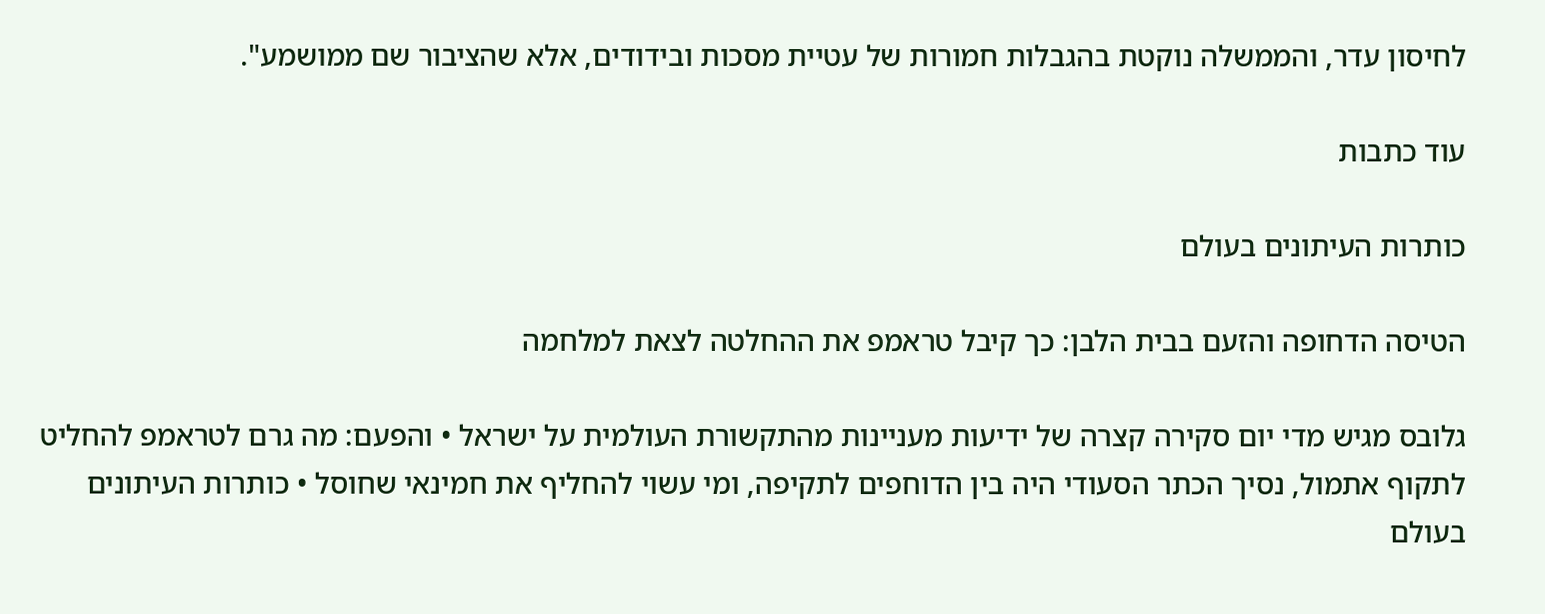לחיסון עדר, והממשלה נוקטת בהגבלות חמורות של עטיית מסכות ובידודים, אלא שהציבור שם ממושמע".

עוד כתבות

כותרות העיתונים בעולם

הטיסה הדחופה והזעם בבית הלבן: כך קיבל טראמפ את ההחלטה לצאת למלחמה

גלובס מגיש מדי יום סקירה קצרה של ידיעות מעניינות מהתקשורת העולמית על ישראל • והפעם: מה גרם לטראמפ להחליט לתקוף אתמול, נסיך הכתר הסעודי היה בין הדוחפים לתקיפה, ומי עשוי להחליף את חמינאי שחוסל • כותרות העיתונים בעולם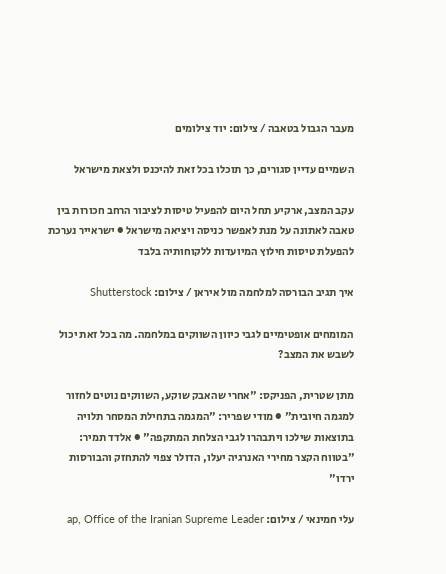מעבר הגבול בטאבה / צילום: יוד צילומים

השמיים עדיין סגורים, כך תוכלו בכל זאת להיכנס ולצאת מישראל

עקב המצב, ארקיע תחל היום להפעיל טיסות לציבור הרחב חכורות בין טאבה לאתונה על מנת לאפשר כניסה ויציאה מישראל ● ישראייר נערכת להפעלת טיסות חילוץ המיועדות ללקוחותיה בלבד

איך תגיב הבורסה למלחמה מול איראן / צילום: Shutterstock

המומחים אופטימיים לגבי כיוון השווקים במלחמה. מה בכל זאת יכול לשבש את המצב?

מתן שטרית, הפניקס: "אחרי שהאבק שוקע, השווקים נוטים לחזור למגמה חיובית" ● מודי שפריר: "המגמה בתחילת המסחר תלויה בתוצאות שילכו ויתבהרו לגבי הצלחת המתקפה" ● אלדד תמיר: "בטווח הקצר מחירי האנרגיה יעלו, הדולר צפוי להתחזק והבורסות ירדו"

עלי חמינאי / צילום: ap, Office of the Iranian Supreme Leader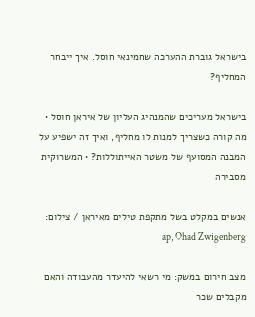בישראל גוברת ההערכה שחמינאי חוסל. איך ייבחר המחליף?

בישראל מעריכים שהמנהיג העליון של איראן חוסל • מה קורה כשצריך למנות לו מחליף, ואיך זה ישפיע על המבנה המסועף של משטר האייתוללות? • המשרוקית מסבירה

אנשים במקלט בשל מתקפת טילים מאיראן / צילום: ap, Ohad Zwigenberg

מצב חירום במשק: מי רשאי להיעדר מהעבודה והאם מקבלים שכר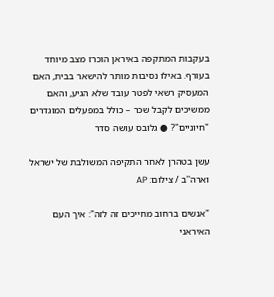בעקבות המתקפה באיראן הוכרז מצב מיוחד בעורף. באילו נסיבות מותר להישאר בבית, האם המעסיק רשאי לפטר עובד שלא הגיע, והאם ממשיכים לקבל שכר – כולל במפעלים המוגדרים "חיוניים"? ● גלובס עושה סדר

עשן בטהרן לאחר התקיפה המשולבת של ישראל וארה''ב / צילום: AP

"אנשים ברחוב מחייכים זה לזה": איך העם האיראני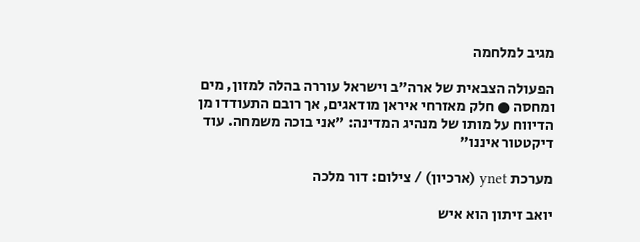מגיב למלחמה

הפעולה הצבאית של ארה"ב וישראל עוררה בהלה למזון, מים ומחסה ● חלק מאזרחי איראן מודאגים, אך רובם התעודדו מן הדיווח על מותו של מנהיג המדינה: "אני בוכה משמחה. עוד דיקטטור איננו"

מערכת ynet (ארכיון) / צילום: דור מלכה

יואב זיתון הוא איש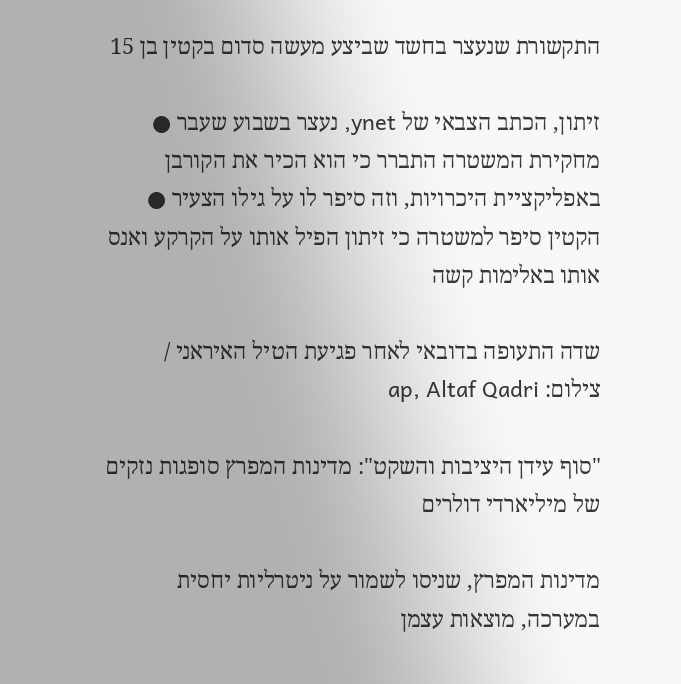התקשורת שנעצר בחשד שביצע מעשה סדום בקטין בן 15

זיתון, הכתב הצבאי של ynet, נעצר בשבוע שעבר ● מחקירת המשטרה התברר כי הוא הכיר את הקורבן באפליקציית היכרויות, וזה סיפר לו על גילו הצעיר ● הקטין סיפר למשטרה כי זיתון הפיל אותו על הקרקע ואנס אותו באלימות קשה

שדה התעופה בדובאי לאחר פגיעת הטיל האיראני / צילום: ap, Altaf Qadri

"סוף עידן היציבות והשקט": מדינות המפרץ סופגות נזקים של מיליארדי דולרים

מדינות המפרץ, שניסו לשמור על ניטרליות יחסית במערכה, מוצאות עצמן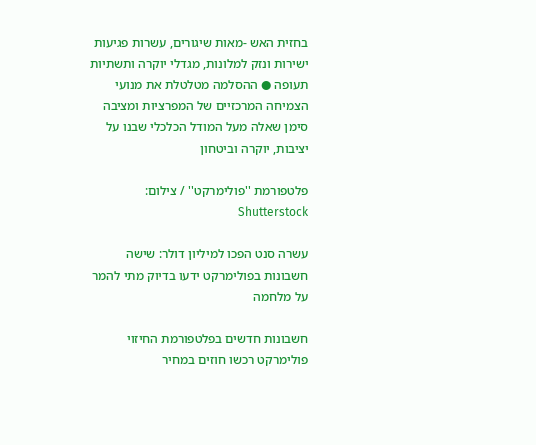בחזית האש -מאות שיגורים, עשרות פגיעות ישירות ונזק למלונות, מגדלי יוקרה ותשתיות תעופה ● ההסלמה מטלטלת את מנועי הצמיחה המרכזיים של המפרציות ומציבה סימן שאלה מעל המודל הכלכלי שבנו על יציבות, יוקרה וביטחון

פלטפורמת ''פולימרקט'' / צילום: Shutterstock

עשרה סנט הפכו למיליון דולר: שישה חשבונות בפולימרקט ידעו בדיוק מתי להמר על מלחמה

חשבונות חדשים בפלטפורמת החיזוי פולימרקט רכשו חוזים במחיר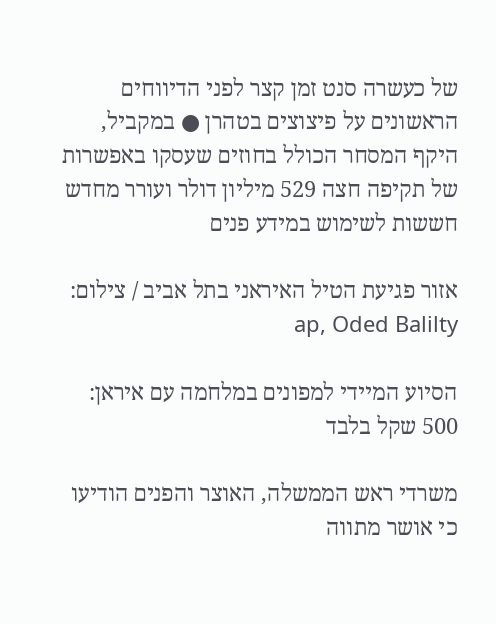של כעשרה סנט זמן קצר לפני הדיווחים הראשונים על פיצוצים בטהרן ● במקביל, היקף המסחר הכולל בחוזים שעסקו באפשרות של תקיפה חצה 529 מיליון דולר ועורר מחדש חששות לשימוש במידע פנים

אזור פגיעת הטיל האיראני בתל אביב / צילום: ap, Oded Balilty

הסיוע המיידי למפונים במלחמה עם איראן: 500 שקל בלבד

משרדי ראש הממשלה, האוצר והפנים הודיעו כי אושר מתווה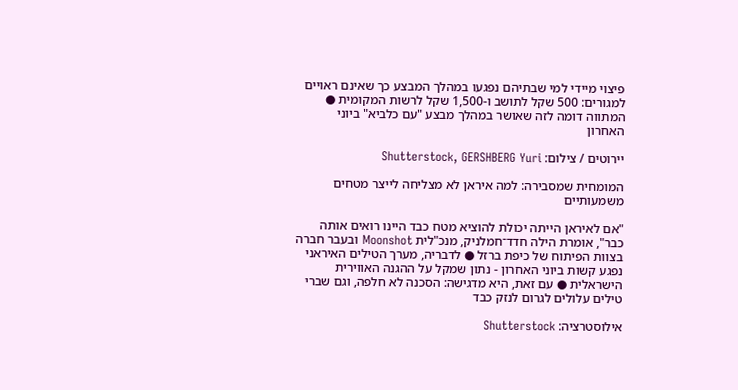פיצוי מיידי למי שבתיהם נפגעו במהלך המבצע כך שאינם ראויים למגורים: 500 שקל לתושב ו-1,500 שקל לרשות המקומית ● המתווה דומה לזה שאושר במהלך מבצע "עם כלביא" ביוני האחרון

יירוטים / צילום: Shutterstock, GERSHBERG Yuri

המומחית שמסבירה: למה איראן לא מצליחה לייצר מטחים משמעותיים

"אם לאיראן הייתה יכולת להוציא מטח כבד היינו רואים אותה כבר", אומרת הילה חדד־חמלניק, מנכ"לית Moonshot ובעבר חברה בצוות הפיתוח של כיפת ברזל ● לדבריה, מערך הטילים האיראני נפגע קשות ביוני האחרון - נתון שמקל על ההגנה האווירית הישראלית ● עם זאת, היא מדגישה: הסכנה לא חלפה, וגם שברי טילים עלולים לגרום לנזק כבד

אילוסטרציה: Shutterstock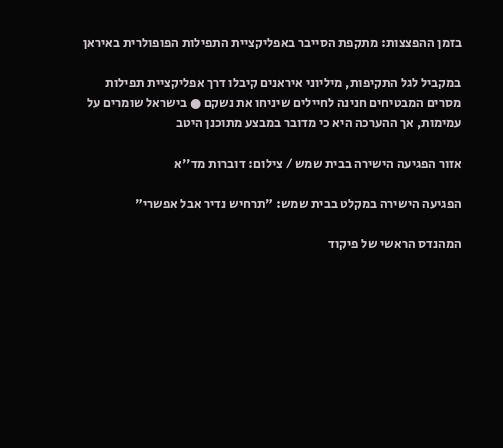בזמן ההפצצות: מתקפת הסייבר באפליקציית התפילות הפופולרית באיראן

במקביל לגל התקיפות, מיליוני איראנים קיבלו דרך אפליקציית תפילות מסרים המבטיחים חנינה לחיילים שיניחו את נשקם ● בישראל שומרים על עמימות, אך ההערכה היא כי מדובר במבצע מתוכנן היטב

אזור הפגיעה הישירה בבית שמש / צילום: דוברות מד''א

הפגיעה הישירה במקלט בבית שמש: "תרחיש נדיר אבל אפשרי"

המהנדס הראשי של פיקוד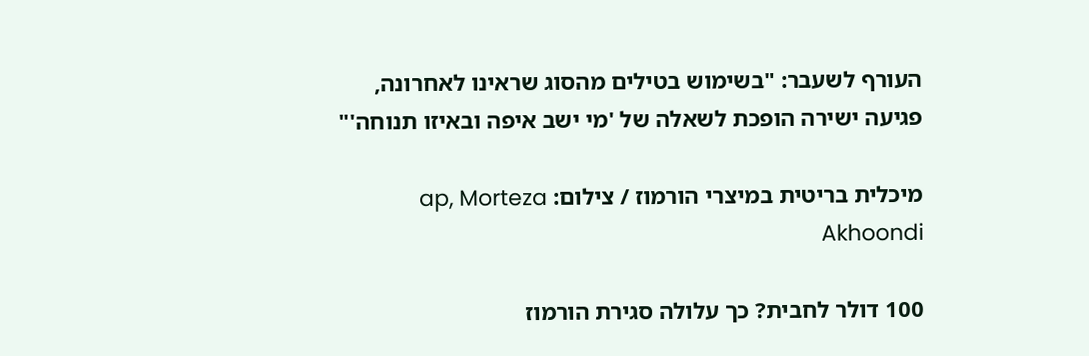העורף לשעבר: "בשימוש בטילים מהסוג שראינו לאחרונה, פגיעה ישירה הופכת לשאלה של 'מי ישב איפה ובאיזו תנוחה'"

מיכלית בריטית במיצרי הורמוז / צילום: ap, Morteza Akhoondi

100 דולר לחבית? כך עלולה סגירת הורמוז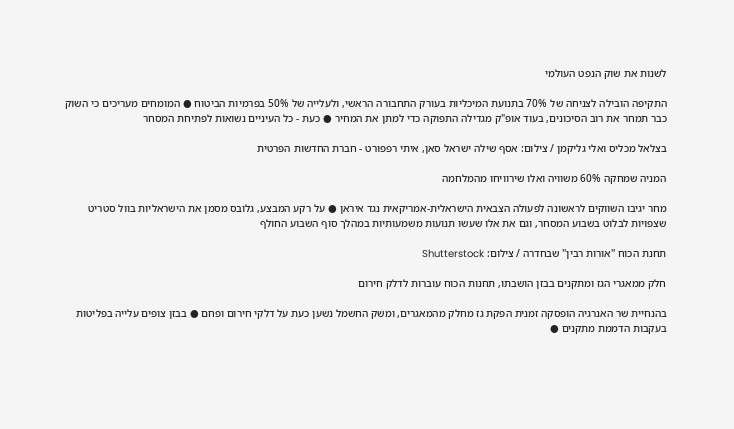לשנות את שוק הנפט העולמי

התקיפה הובילה לצניחה של 70% בתנועת המיכליות בעורק התחבורה הראשי, ולעלייה של 50% בפרמיות הביטוח ● המומחים מעריכים כי השוק כבר תמחר את רוב הסיכונים, בעוד אופ"ק מגדילה התפוקה כדי למתן את המחיר ● כעת - כל העיניים נשואות לפתיחת המסחר

בצלאל מכליס ואלי גליקמן / צילום: אסף שילה ישראל סאן, איתי רפפורט - חברת החדשות הפרטית

המניה שמחקה 60% משוויה ואלו שירוויחו מהמלחמה

מחר יגיבו השווקים לראשונה לפעולה הצבאית הישראלית-אמריקאית נגד איראן ● על רקע המבצע, גלובס מסמן את הישראליות בוול סטריט שצפויות לבלוט בשבוע המסחר, וגם את אלו שעשו תנועות משמעותיות במהלך סוף השבוע החולף

תחנת הכוח ''אורות רבין'' שבחדרה / צילום: Shutterstock

חלק ממאגרי הגז ומתקנים בבזן הושבתו, תחנות הכוח עוברות לדלק חירום

בהנחיית שר האנרגיה הופסקה זמנית הפקת גז מחלק מהמאגרים, ומשק החשמל נשען כעת על דלקי חירום ופחם ● בבזן צופים עלייה בפליטות בעקבות הדממת מתקנים ●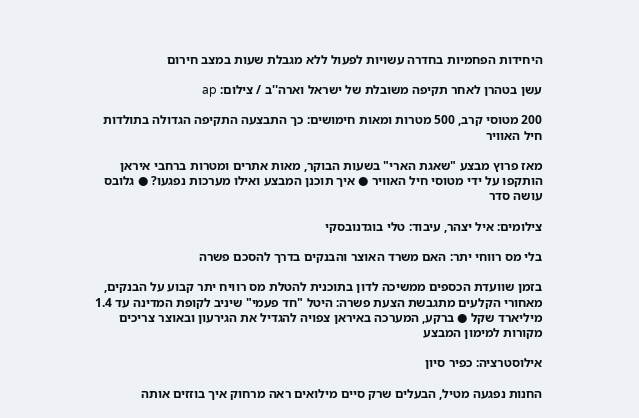היחידות הפחמיות בחדרה עשויות לפעול ללא מגבלת שעות במצב חירום

עשן בטהרן לאחר תקיפה משובלת של ישראל וארה''ב / צילום: ap

200 מטוסי קרב, 500 מטרות ומאות חימושים: כך התבצעה התקיפה הגדולה בתולדות חיל האוויר

מאז פרוץ מבצע "שאגת הארי" בשעות הבוקר, מאות אתרים ומטרות ברחבי איראן הותקפו על ידי מטוסי חיל האוויר ● איך תוכנן המבצע ואילו מערכות נפגעו? ● גלובס עושה סדר

צילומים: איל יצהר, עיבוד: טלי בוגדנובסקי

בלי מס רווחי יתר: האם משרד האוצר והבנקים בדרך להסכם פשרה

בזמן שוועדת הכספים ממשיכה לדון בתוכנית להטלת מס רוויח יתר קבוע על הבנקים, מאחורי הקלעים מתגבשת הצעת פשרה: היטל "חד פעמי" שיניב לקופת המדינה עד 1.4 מיליארד שקל ● ברקע, המערכה באיראן צפויה להגדיל את הגירעון ובאוצר צריכים מקורות למימון המבצע

אילוסטרציה: כפיר סיון

החנות נפגעה מטיל, הבעלים שרק סיים מילואים ראה מרחוק איך בוזזים אותה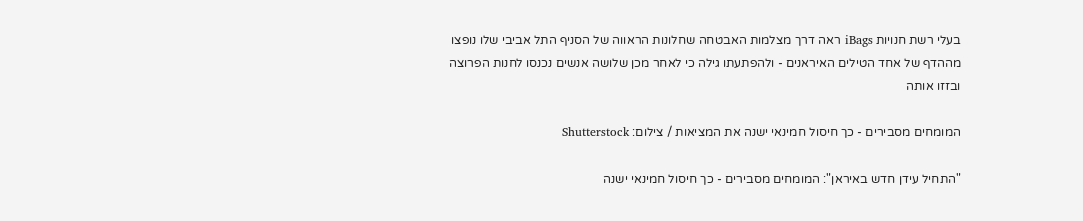בעלי רשת חנויות iBags ראה דרך מצלמות האבטחה שחלונות הראווה של הסניף התל אביבי שלו נופצו מההדף של אחד הטילים האיראנים - ולהפתעתו גילה כי לאחר מכן שלושה אנשים נכנסו לחנות הפרוצה ובזזו אותה

המומחים מסבירים - כך חיסול חמינאי ישנה את המציאות / צילום: Shutterstock

"התחיל עידן חדש באיראן": המומחים מסבירים - כך חיסול חמינאי ישנה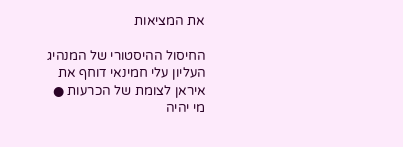את המציאות

החיסול ההיסטורי של המנהיג העליון עלי חמינאי דוחף את איראן לצומת של הכרעות ● מי יהיה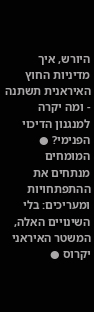היורש, איך מדיניות החוץ האיראנית תשתנה - ומה יקרה למנגנון הדיכוי הפנימי? ● המומחים מנתחים את ההתפתחויות ומעריכים: בלי השינויים האלה, המשטר האיראני יקרוס ●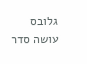גלובס עושה סדר